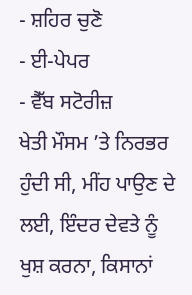- ਸ਼ਹਿਰ ਚੁਣੋ
- ਈ-ਪੇਪਰ
- ਵੈੱਬ ਸਟੋਰੀਜ਼
ਖੇਤੀ ਮੌਸਮ ’ਤੇ ਨਿਰਭਰ ਹੁੰਦੀ ਸੀ, ਮੀਂਹ ਪਾਉਣ ਦੇ ਲਈ, ਇੰਦਰ ਦੇਵਤੇ ਨੂੰ ਖੁਸ਼ ਕਰਨਾ, ਕਿਸਾਨਾਂ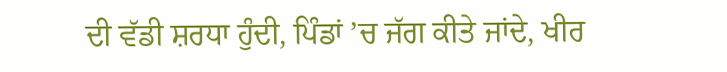ਦੀ ਵੱਡੀ ਸ਼ਰਧਾ ਹੁੰਦੀ, ਪਿੰਡਾਂ ’ਚ ਜੱਗ ਕੀਤੇ ਜਾਂਦੇ, ਖੀਰ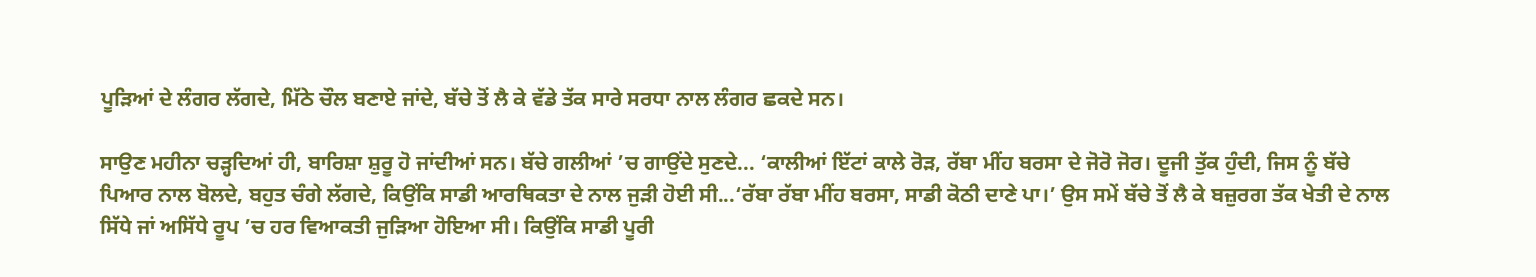ਪੂੜਿਆਂ ਦੇ ਲੰਗਰ ਲੱਗਦੇ, ਮਿੱਠੇ ਚੌਲ ਬਣਾਏ ਜਾਂਦੇ, ਬੱਚੇ ਤੋਂ ਲੈ ਕੇ ਵੱਡੇ ਤੱਕ ਸਾਰੇ ਸਰਧਾ ਨਾਲ ਲੰਗਰ ਛਕਦੇ ਸਨ।

ਸਾਉਣ ਮਹੀਨਾ ਚੜ੍ਹਦਿਆਂ ਹੀ, ਬਾਰਿਸ਼ਾ ਸ਼ੁਰੂ ਹੋ ਜਾਂਦੀਆਂ ਸਨ। ਬੱਚੇ ਗਲੀਆਂ ’ਚ ਗਾਉਂਦੇ ਸੁਣਦੇ... ‘ਕਾਲੀਆਂ ਇੱਟਾਂ ਕਾਲੇ ਰੋੜ, ਰੱਬਾ ਮੀਂਹ ਬਰਸਾ ਦੇ ਜੋਰੋ ਜੋਰ। ਦੂਜੀ ਤੁੱਕ ਹੁੰਦੀ, ਜਿਸ ਨੂੰ ਬੱਚੇ ਪਿਆਰ ਨਾਲ ਬੋਲਦੇ, ਬਹੁਤ ਚੰਗੇ ਲੱਗਦੇ, ਕਿਉਂਕਿ ਸਾਡੀ ਆਰਥਿਕਤਾ ਦੇ ਨਾਲ ਜੁੜੀ ਹੋਈ ਸੀ...‘ਰੱਬਾ ਰੱਬਾ ਮੀਂਹ ਬਰਸਾ, ਸਾਡੀ ਕੋਠੀ ਦਾਣੇ ਪਾ।’ ਉਸ ਸਮੇਂ ਬੱਚੇ ਤੋਂ ਲੈ ਕੇ ਬਜ਼ੁਰਗ ਤੱਕ ਖੇਤੀ ਦੇ ਨਾਲ ਸਿੱਧੇ ਜਾਂ ਅਸਿੱਧੇ ਰੂਪ ’ਚ ਹਰ ਵਿਆਕਤੀ ਜੁੜਿਆ ਹੋਇਆ ਸੀ। ਕਿਉਂਕਿ ਸਾਡੀ ਪੂਰੀ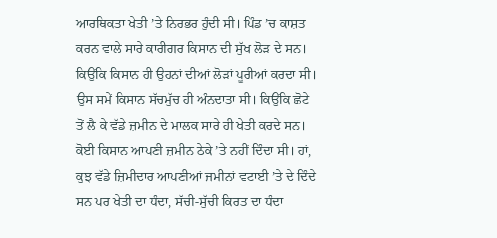ਆਰਥਿਕਤਾ ਖੇਤੀ ’ਤੇ ਨਿਰਭਰ ਹੁੰਦੀ ਸੀ। ਪਿੰਡ ’ਚ ਕਾਸ਼ਤ ਕਰਨ ਵਾਲੇ ਸਾਰੇ ਕਾਰੀਗਰ ਕਿਸਾਨ ਦੀ ਸੁੱਖ ਲੋੜ ਦੇ ਸਨ। ਕਿਉਂਕਿ ਕਿਸਾਨ ਹੀ ਉਹਨਾਂ ਦੀਆਂ ਲੋੜਾਂ ਪੂਰੀਆਂ ਕਰਦਾ ਸੀ। ਉਸ ਸਮੇਂ ਕਿਸਾਨ ਸੱਚਮੁੱਚ ਹੀ ਅੰਨਦਾਤਾ ਸੀ। ਕਿਉਂਕਿ ਛੋਟੇ ਤੋਂ ਲੈ ਕੇ ਵੱਡੇ ਜ਼ਮੀਨ ਦੇ ਮਾਲਕ ਸਾਰੇ ਹੀ ਖੇਤੀ ਕਰਦੇ ਸਨ। ਕੋਈ ਕਿਸਾਨ ਆਪਣੀ ਜ਼ਮੀਨ ਠੇਕੇ ’ਤੇ ਨਹੀਂ ਦਿੰਦਾ ਸੀ। ਹਾਂ, ਕੁਝ ਵੱਡੇ ਜ਼ਿਮੀਦਾਰ ਆਪਣੀਆਂ ਜਮੀਨਾਂ ਵਟਾਈ ’ਤੇ ਦੇ ਦਿੰਦੇ ਸਨ ਪਰ ਖੇਤੀ ਦਾ ਧੰਦਾ, ਸੱਚੀ-ਸੁੱਚੀ ਕਿਰਤ ਦਾ ਧੰਦਾ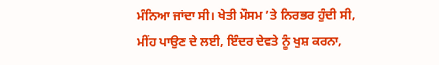ਮੰਨਿਆ ਜਾਂਦਾ ਸੀ। ਖੇਤੀ ਮੌਸਮ ’ਤੇ ਨਿਰਭਰ ਹੁੰਦੀ ਸੀ, ਮੀਂਹ ਪਾਉਣ ਦੇ ਲਈ, ਇੰਦਰ ਦੇਵਤੇ ਨੂੰ ਖੁਸ਼ ਕਰਨਾ,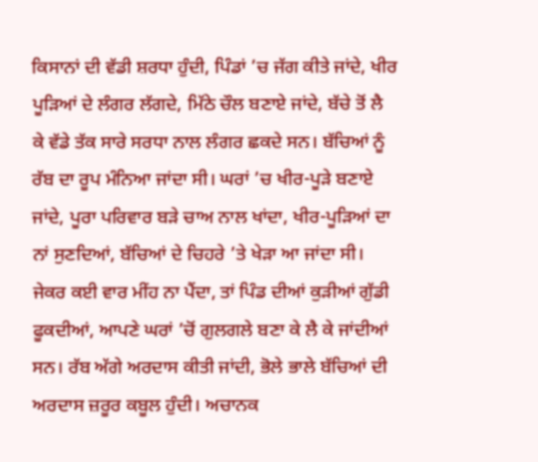ਕਿਸਾਨਾਂ ਦੀ ਵੱਡੀ ਸ਼ਰਧਾ ਹੁੰਦੀ, ਪਿੰਡਾਂ ’ਚ ਜੱਗ ਕੀਤੇ ਜਾਂਦੇ, ਖੀਰ ਪੂੜਿਆਂ ਦੇ ਲੰਗਰ ਲੱਗਦੇ, ਮਿੱਠੇ ਚੌਲ ਬਣਾਏ ਜਾਂਦੇ, ਬੱਚੇ ਤੋਂ ਲੈ ਕੇ ਵੱਡੇ ਤੱਕ ਸਾਰੇ ਸਰਧਾ ਨਾਲ ਲੰਗਰ ਛਕਦੇ ਸਨ। ਬੱਚਿਆਂ ਨੂੰ ਰੱਬ ਦਾ ਰੂਪ ਮੰਨਿਆ ਜਾਂਦਾ ਸੀ। ਘਰਾਂ ’ਚ ਖੀਰ-ਪੂੜੇ ਬਣਾਏ ਜਾਂਦੇ, ਪੂਰਾ ਪਰਿਵਾਰ ਬੜੇ ਚਾਅ ਨਾਲ ਖਾਂਦਾ, ਖੀਰ-ਪੂੜਿਆਂ ਦਾ ਨਾਂ ਸੁਣਦਿਆਂ, ਬੱਚਿਆਂ ਦੇ ਚਿਹਰੇ ’ਤੇ ਖੇੜਾ ਆ ਜਾਂਦਾ ਸੀ। ਜੇਕਰ ਕਈ ਵਾਰ ਮੀਂਹ ਨਾ ਪੈਂਦਾ, ਤਾਂ ਪਿੰਡ ਦੀਆਂ ਕੁੜੀਆਂ ਗੁੱਡੀ ਫੂਕਦੀਆਂ, ਆਪਣੇ ਘਰਾਂ ’ਚੋਂ ਗੁਲਗਲੇ ਬਣਾ ਕੇ ਲੈ ਕੇ ਜਾਂਦੀਆਂ ਸਨ। ਰੱਬ ਅੱਗੇ ਅਰਦਾਸ ਕੀਤੀ ਜਾਂਦੀ, ਭੋਲੇ ਭਾਲੇ ਬੱਚਿਆਂ ਦੀ ਅਰਦਾਸ ਜ਼ਰੂਰ ਕਬੂਲ ਹੁੰਦੀ। ਅਚਾਨਕ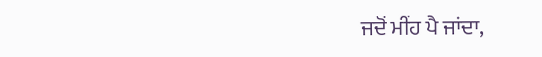ਜਦੋਂ ਮੀਂਹ ਪੈ ਜਾਂਦਾ,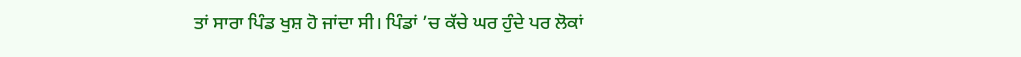ਤਾਂ ਸਾਰਾ ਪਿੰਡ ਖੁਸ਼ ਹੋ ਜਾਂਦਾ ਸੀ। ਪਿੰਡਾਂ ’ਚ ਕੱਚੇ ਘਰ ਹੁੰਦੇ ਪਰ ਲੋਕਾਂ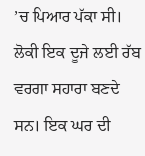’ਚ ਪਿਆਰ ਪੱਕਾ ਸੀ। ਲੋਕੀ ਇਕ ਦੂਜੇ ਲਈ ਰੱਬ ਵਰਗਾ ਸਹਾਰਾ ਬਣਦੇ ਸਨ। ਇਕ ਘਰ ਦੀ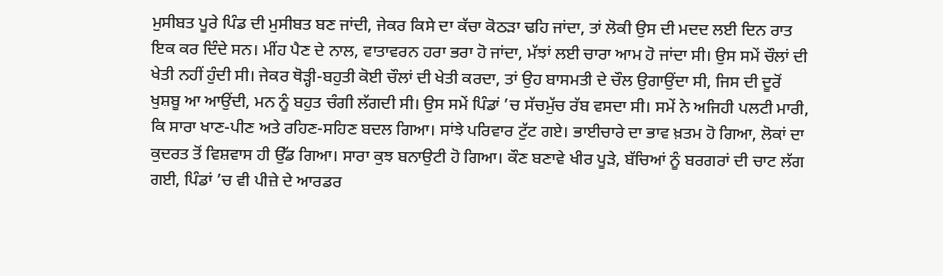ਮੁਸੀਬਤ ਪੂਰੇ ਪਿੰਡ ਦੀ ਮੁਸੀਬਤ ਬਣ ਜਾਂਦੀ, ਜੇਕਰ ਕਿਸੇ ਦਾ ਕੱਚਾ ਕੋਠੜਾ ਢਹਿ ਜਾਂਦਾ, ਤਾਂ ਲੋਕੀ ਉਸ ਦੀ ਮਦਦ ਲਈ ਦਿਨ ਰਾਤ ਇਕ ਕਰ ਦਿੰਦੇ ਸਨ। ਮੀਂਹ ਪੈਣ ਦੇ ਨਾਲ, ਵਾਤਾਵਰਨ ਹਰਾ ਭਰਾ ਹੋ ਜਾਂਦਾ, ਮੱਝਾਂ ਲਈ ਚਾਰਾ ਆਮ ਹੋ ਜਾਂਦਾ ਸੀ। ਉਸ ਸਮੇਂ ਚੌਲਾਂ ਦੀ ਖੇਤੀ ਨਹੀਂ ਹੁੰਦੀ ਸੀ। ਜੇਕਰ ਥੋੜ੍ਹੀ-ਬਹੁਤੀ ਕੋਈ ਚੌਲਾਂ ਦੀ ਖੇਤੀ ਕਰਦਾ, ਤਾਂ ਉਹ ਬਾਸਮਤੀ ਦੇ ਚੌਲ ਉਗਾਉਂਦਾ ਸੀ, ਜਿਸ ਦੀ ਦੂਰੋਂ ਖੁਸ਼ਬੂ ਆ ਆਉਂਦੀ, ਮਨ ਨੂੰ ਬਹੁਤ ਚੰਗੀ ਲੱਗਦੀ ਸੀ। ਉਸ ਸਮੇਂ ਪਿੰਡਾਂ ’ਚ ਸੱਚਮੁੱਚ ਰੱਬ ਵਸਦਾ ਸੀ। ਸਮੇਂ ਨੇ ਅਜਿਹੀ ਪਲਟੀ ਮਾਰੀ, ਕਿ ਸਾਰਾ ਖਾਣ-ਪੀਣ ਅਤੇ ਰਹਿਣ-ਸਹਿਣ ਬਦਲ ਗਿਆ। ਸਾਂਝੇ ਪਰਿਵਾਰ ਟੁੱਟ ਗਏ। ਭਾਈਚਾਰੇ ਦਾ ਭਾਵ ਖ਼ਤਮ ਹੋ ਗਿਆ, ਲੋਕਾਂ ਦਾ ਕੁਦਰਤ ਤੋਂ ਵਿਸ਼ਵਾਸ ਹੀ ਉੱਡ ਗਿਆ। ਸਾਰਾ ਕੁਝ ਬਨਾਉਟੀ ਹੋ ਗਿਆ। ਕੌਣ ਬਣਾਵੇ ਖੀਰ ਪੂੜੇ, ਬੱਚਿਆਂ ਨੂੰ ਬਰਗਰਾਂ ਦੀ ਚਾਟ ਲੱਗ ਗਈ, ਪਿੰਡਾਂ ’ਚ ਵੀ ਪੀਜ਼ੇ ਦੇ ਆਰਡਰ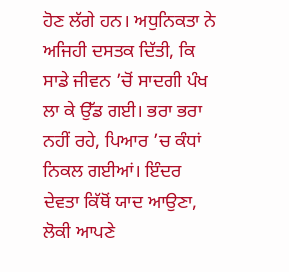ਹੋਣ ਲੱਗੇ ਹਨ। ਅਧੁਨਿਕਤਾ ਨੇ ਅਜਿਹੀ ਦਸਤਕ ਦਿੱਤੀ, ਕਿ ਸਾਡੇ ਜੀਵਨ ’ਚੋਂ ਸਾਦਗੀ ਪੰਖ ਲਾ ਕੇ ਉੱਡ ਗਈ। ਭਰਾ ਭਰਾ ਨਹੀਂ ਰਹੇ, ਪਿਆਰ ’ਚ ਕੰਧਾਂ ਨਿਕਲ ਗਈਆਂ। ਇੰਦਰ ਦੇਵਤਾ ਕਿੱਥੋਂ ਯਾਦ ਆਉਣਾ, ਲੋਕੀ ਆਪਣੇ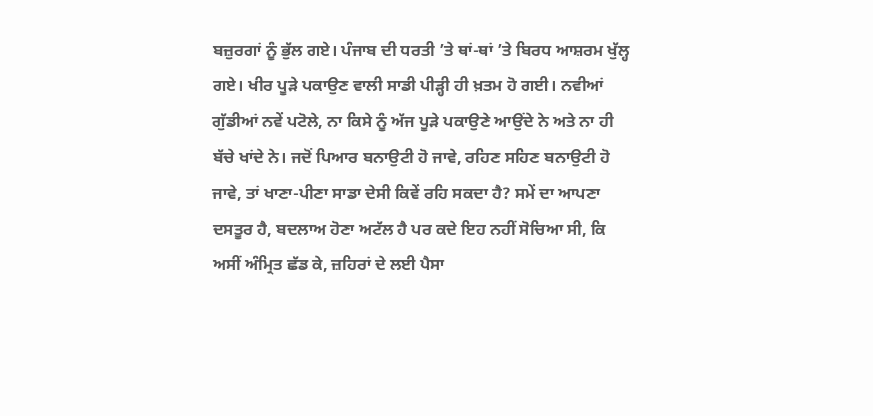ਬਜ਼ੁਰਗਾਂ ਨੂੰ ਭੁੱਲ ਗਏ। ਪੰਜਾਬ ਦੀ ਧਰਤੀ ’ਤੇ ਥਾਂ-ਥਾਂ ’ਤੇ ਬਿਰਧ ਆਸ਼ਰਮ ਖੁੱਲ੍ਹ ਗਏ। ਖੀਰ ਪੂੜੇ ਪਕਾਉਣ ਵਾਲੀ ਸਾਡੀ ਪੀੜ੍ਹੀ ਹੀ ਖ਼ਤਮ ਹੋ ਗਈ। ਨਵੀਆਂ ਗੁੱਡੀਆਂ ਨਵੇਂ ਪਟੋਲੇ, ਨਾ ਕਿਸੇ ਨੂੰ ਅੱਜ ਪੂੜੇ ਪਕਾਉਣੇ ਆਉਂਦੇ ਨੇ ਅਤੇ ਨਾ ਹੀ ਬੱਚੇ ਖਾਂਦੇ ਨੇ। ਜਦੋਂ ਪਿਆਰ ਬਨਾਉਟੀ ਹੋ ਜਾਵੇ, ਰਹਿਣ ਸਹਿਣ ਬਨਾਉਟੀ ਹੋ ਜਾਵੇ, ਤਾਂ ਖਾਣਾ-ਪੀਣਾ ਸਾਡਾ ਦੇਸੀ ਕਿਵੇਂ ਰਹਿ ਸਕਦਾ ਹੈ? ਸਮੇਂ ਦਾ ਆਪਣਾ ਦਸਤੂਰ ਹੈ, ਬਦਲਾਅ ਹੋਣਾ ਅਟੱਲ ਹੈ ਪਰ ਕਦੇ ਇਹ ਨਹੀਂ ਸੋਚਿਆ ਸੀ, ਕਿ ਅਸੀਂ ਅੰਮ੍ਰਿਤ ਛੱਡ ਕੇ, ਜ਼ਹਿਰਾਂ ਦੇ ਲਈ ਪੈਸਾ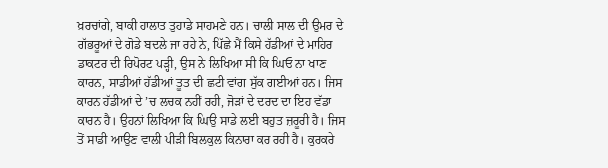ਖ਼ਰਚਾਂਗੇ, ਬਾਕੀ ਹਾਲਾਤ ਤੁਹਾਡੇ ਸਾਹਮਣੇ ਹਨ। ਚਾਲੀ ਸਾਲ ਦੀ ਉਮਰ ਦੇ ਗੱਭਰੂਆਂ ਦੇ ਗੋਡੇ ਬਦਲੇ ਜਾ ਰਹੇ ਨੇ, ਪਿੱਛੇ ਮੈਂ ਕਿਸੇ ਹੱਡੀਆਂ ਦੇ ਮਾਹਿਰ ਡਾਕਟਰ ਦੀ ਰਿਪੋਰਟ ਪੜ੍ਹੀ, ਉਸ ਨੇ ਲਿਖਿਆ ਸੀ ਕਿ ਘਿਓ ਨਾ ਖਾਣ ਕਾਰਨ, ਸਾਡੀਆਂ ਹੱਡੀਆਂ ਤੂਤ ਦੀ ਛਟੀ ਵਾਂਗ ਸੁੱਕ ਗਈਆਂ ਹਨ। ਜਿਸ ਕਾਰਨ ਹੱਡੀਆਂ ਦੇ ’ਚ ਲਚਕ ਨਹੀਂ ਰਹੀ, ਜੋੜਾਂ ਦੇ ਦਰਦ ਦਾ ਇਹ ਵੱਡਾ ਕਾਰਨ ਹੈ। ਉਹਨਾਂ ਲਿਖਿਆ ਕਿ ਘਿਉ ਸਾਡੇ ਲਈ ਬਹੁਤ ਜ਼ਰੂਰੀ ਹੈ। ਜਿਸ ਤੋਂ ਸਾਡੀ ਆਉਣ ਵਾਲੀ ਪੀੜੀ ਬਿਲਕੁਲ ਕਿਨਾਰਾ ਕਰ ਰਹੀ ਹੈ। ਕੁਰਕਰੇ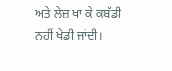ਅਤੇ ਲੇਜ਼ ਖਾ ਕੇ ਕਬੱਡੀ ਨਹੀਂ ਖੇਡੀ ਜਾਂਦੀ।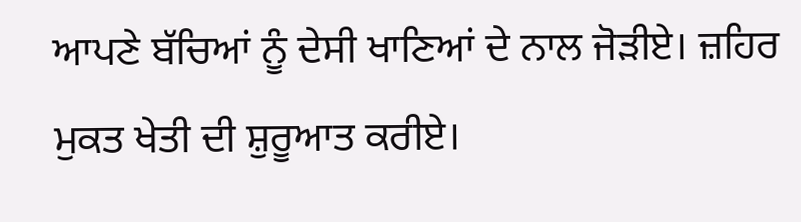ਆਪਣੇ ਬੱਚਿਆਂ ਨੂੰ ਦੇਸੀ ਖਾਣਿਆਂ ਦੇ ਨਾਲ ਜੋੜੀਏ। ਜ਼ਹਿਰ ਮੁਕਤ ਖੇਤੀ ਦੀ ਸ਼ੁਰੂਆਤ ਕਰੀਏ।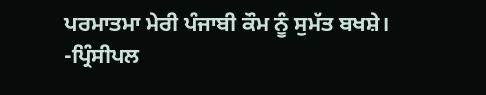ਪਰਮਾਤਮਾ ਮੇਰੀ ਪੰਜਾਬੀ ਕੌਮ ਨੂੰ ਸੁਮੱਤ ਬਖਸ਼ੇ।
-ਪ੍ਰਿੰਸੀਪਲ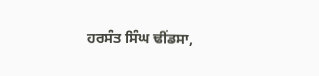ਹਰਸੰਤ ਸਿੰਘ ਢੀਂਡਸਾ,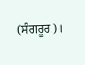(ਸੰਗਰੂਰ)।